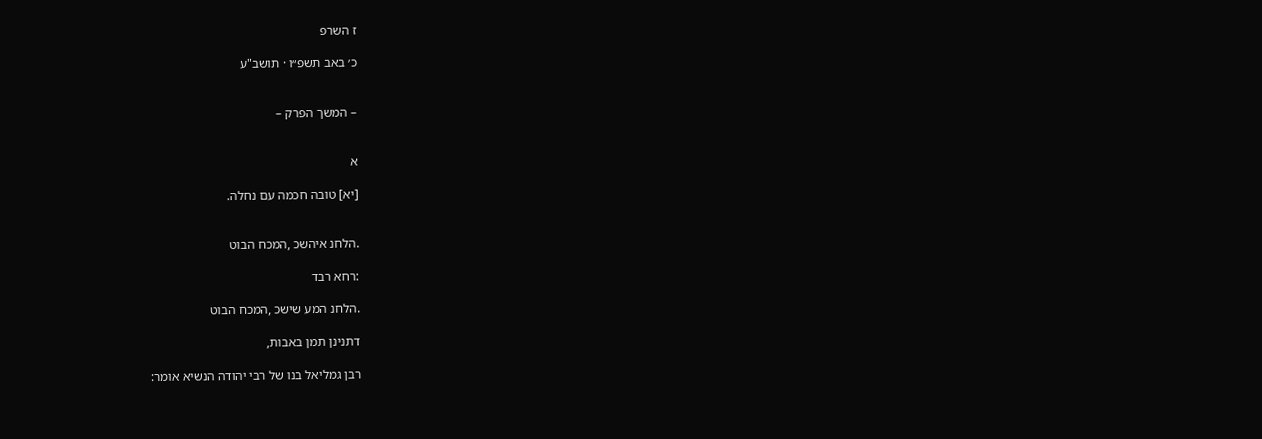ז השרפ

כ׳ באב תשפ״ו · תושב"ע


– המשך הפרק –


א

[יא] טובה חכמה עם נחלה.


.הלחנ איהשכ ,המכח הבוט

:רחא רבד

.הלחנ המע שישכ ,המכח הבוט

דתנינן תמן באבות,

רבן גמליאל בנו של רבי יהודה הנשיא אומר: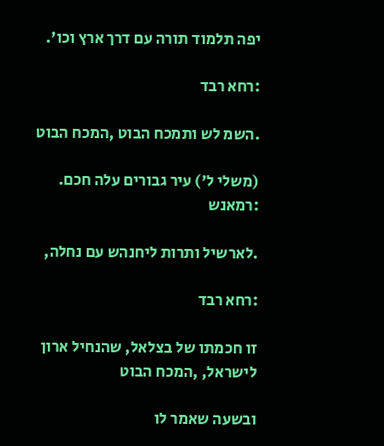יפה תלמוד תורה עם דרך ארץ וכו'.

:רחא רבד

.השמ לש ותמכח הבוט ,המכח הבוט

(משלי ל') עיר גבורים עלה חכם. :רמאנש

.לארשיל ותרות ליחנהש עם נחלה,

:רחא רבד

זו חכמתו של בצלאל, שהנחיל ארון לישראל, ,המכח הבוט

ובשעה שאמר לו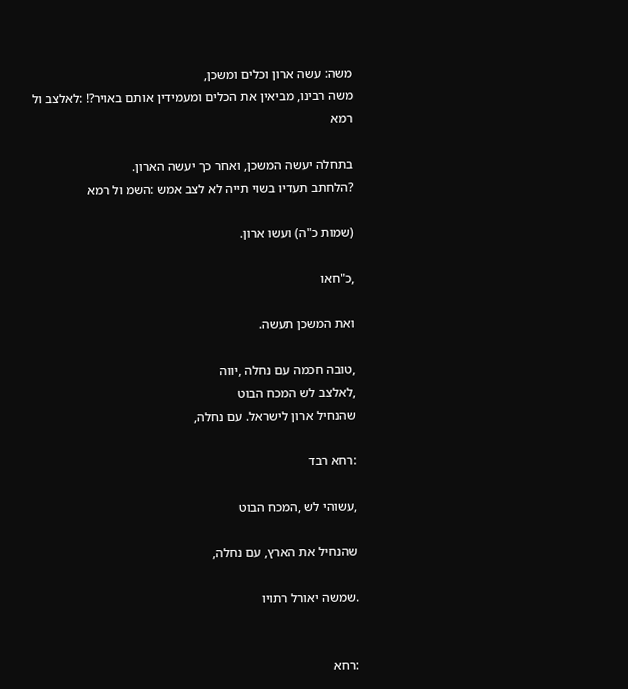משה: עשה ארון וכלים ומשכן,
משה רבינו, מביאין את הכלים ומעמידין אותם באויר?! :לאלצב ול רמא

בתחלה יעשה המשכן, ואחר כך יעשה הארון.
?הלחתב תעדיו בשוי תייה לא לצב אמש :השמ ול רמא

(שמות כ"ה) ועשו ארון.

,כ"חאו

ואת המשכן תעשה.

,טובה חכמה עם נחלה ,יווה
,לאלצב לש המכח הבוט
שהנחיל ארון לישראל. עם נחלה,

:רחא רבד

,עשוהי לש ,המכח הבוט

שהנחיל את הארץ, עם נחלה,

.שמשה יאורל רתויו


:רחא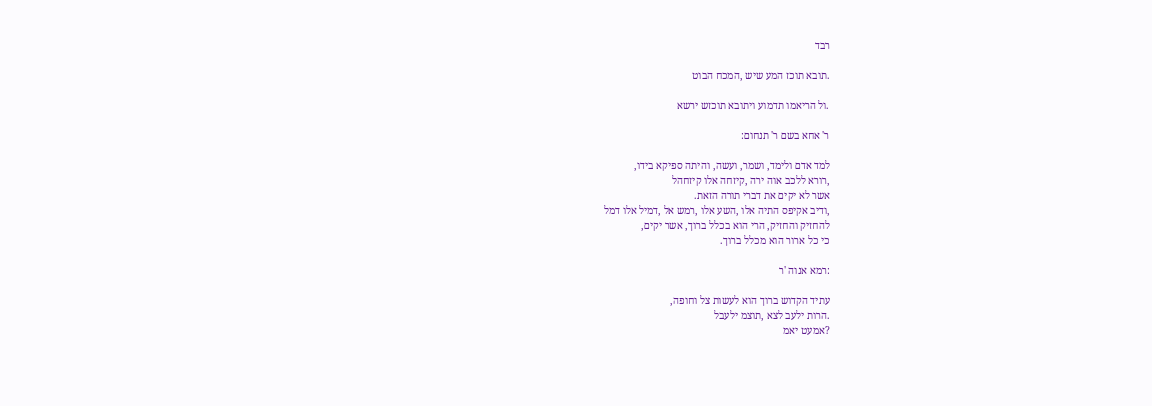רבד

.תובא תוכז המע שיש ,המכח הבוט

.ול הריאמו תדמוע ויתובא תוכזש ירשא

ר' אחא בשם ר' תנחום:

למד אדם ולימד, ושמר, ועשה, והיתה ספיקא בידו,
,רורא ללכב אוה ירה ,קיזחה אלו קיזחהל
אשר לא יקים את דברי תורה הזאת.
,ודיב אקיפס התיה אלו ,השע אלו ,רמש אל ,דמיל אלו דמל
להחזיק והחזיק, הרי הוא בכלל ברוך, אשר יקים,
כי כל ארור הוא מכלל ברוך.

:רמא אנוה 'ר

עתיד הקדוש ברוך הוא לעשות צל וחופה,
.הרות ילעב לצא ,תוצמ ילעבל
?אמעט יאמ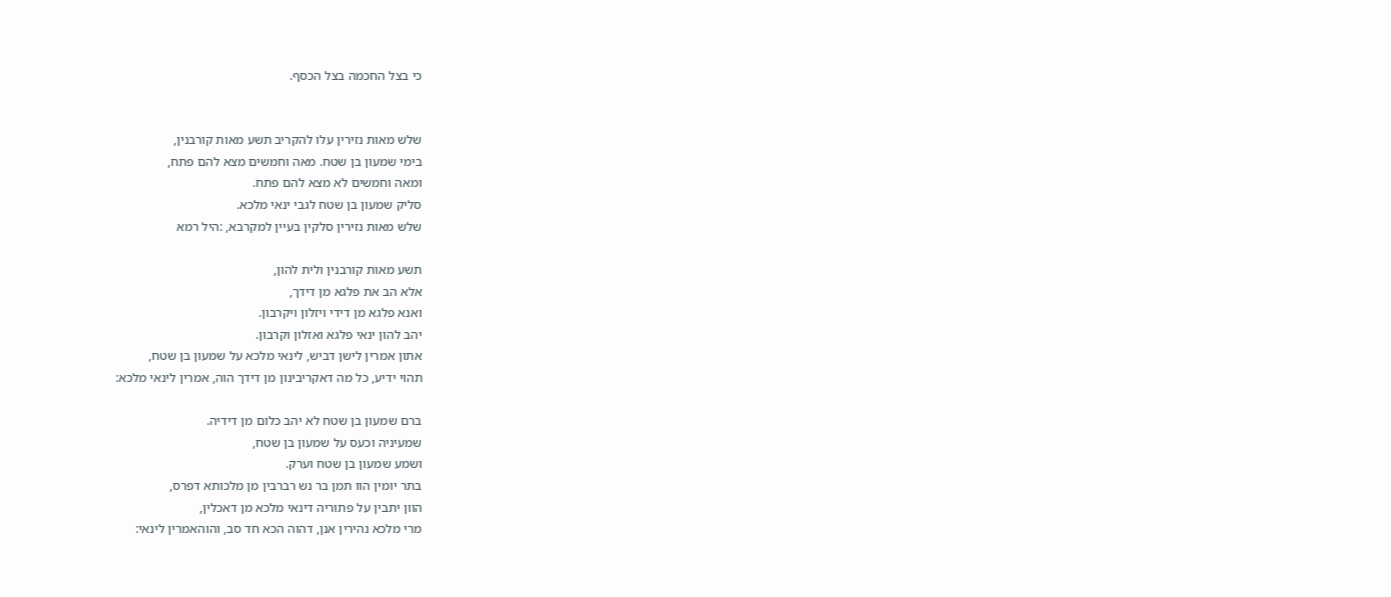כי בצל החכמה בצל הכסף.


שלש מאות נזירין עלו להקריב תשע מאות קורבנין,
בימי שמעון בן שטח. מאה וחמשים מצא להם פתח,
ומאה וחמשים לא מצא להם פתח.
סליק שמעון בן שטח לגבי ינאי מלכא.
שלש מאות נזירין סלקין בעיין למקרבא, :היל רמא

תשע מאות קורבנין ולית להון,
אלא הב את פלגא מן דידך,
ואנא פלגא מן דידי ויזלון ויקרבון.
יהב להון ינאי פלגא ואזלון וקרבון.
אתון אמרין לישן דביש, לינאי מלכא על שמעון בן שטח,
תהוי ידיע, כל מה דאקריבינון מן דידך הוה, אמרין לינאי מלכא:

ברם שמעון בן שטח לא יהב כלום מן דידיה.
שמעיניה וכעס על שמעון בן שטח,
ושמע שמעון בן שטח וערק.
בתר יומין הוו תמן בר נש רברבין מן מלכותא דפרס,
הוון יתבין על פתוריה דינאי מלכא מן דאכלין,
מרי מלכא נהירין אנן, דהוה הכא חד סב, והוהאמרין לינאי: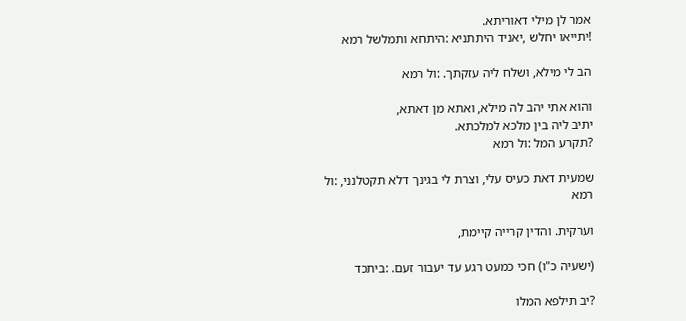אמר לן מילי דאוריתא.
!יתייאו יחלש ,יאניד היתתניא :היתחא ותמלשל רמא

הב לי מילא, ושלח ליה עזקתך. :ול רמא

והוא אתי יהב לה מילא, ואתא מן דאתא,
יתיב ליה בין מלכא למלכתא.
?תקרע המל :ול רמא

שמעית דאת כעיס עלי, וצרת לי בגינך דלא תקטלנני, :ול רמא

וערקית. והדין קרייה קיימת,

(ישעיה כ"ו) חכי כמעט רגע עד יעבור זעם. :ביתכד

?יב תילפא המלו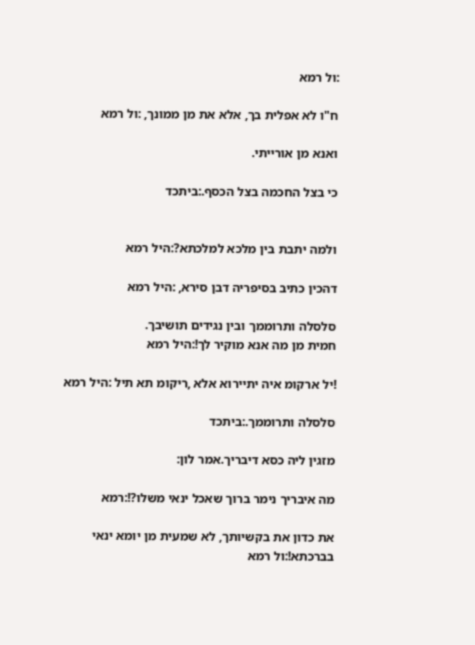:ול רמא

ח"ו לא אפלית בך, אלא את מן ממונך, :ול רמא

ואנא מן אורייתי.

כי בצל החכמה בצל הכסף.:ביתכד


ולמה יתבת בין מלכא למלכתא?:היל רמא

דהכין כתיב בסיפריה דבן סירא, :היל רמא

סלסלה ותרוממך ובין נגידים תושיבך.
חמית מן מה אנא מוקיר לך!:היל רמא

!יל ארקומ איה יתיירוא אלא ,ריקומ תא תיל :היל רמא

סלסלה ותרוממך.:ביתכד

מזגין ליה כסא דיבריך.אמר לון:

מה איבריך נימר ברוך שאכל ינאי משלו?!:רמא

את כדון את בקשיותך, לא שמעית מן יומא ינאי בברכתא!:ול רמא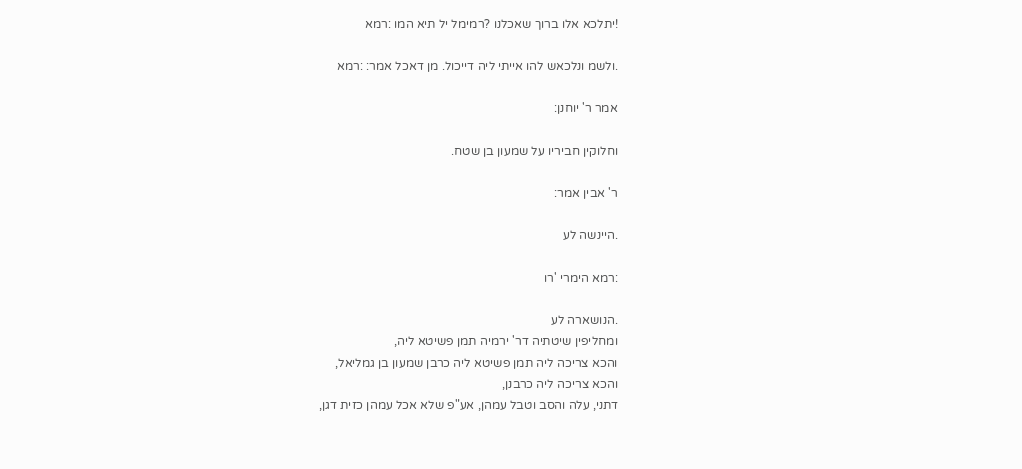!יתלכא אלו ברוך שאכלנו ?רמימל יל תיא המו :רמא

.ולשמ ונלכאש להו אייתי ליה דייכול. מן דאכל אמר: :רמא

אמר ר' יוחנן:

וחלוקין חביריו על שמעון בן שטח.

ר' אבין אמר:

.היינשה לע

:רמא הימרי 'רו

.הנושארה לע
ומחליפין שיטתיה דר' ירמיה תמן פשיטא ליה,
והכא צריכה ליה תמן פשיטא ליה כרבן שמעון בן גמליאל,
והכא צריכה ליה כרבנן,
דתני, עלה והסב וטבל עמהן, אע"פ שלא אכל עמהן כזית דגן,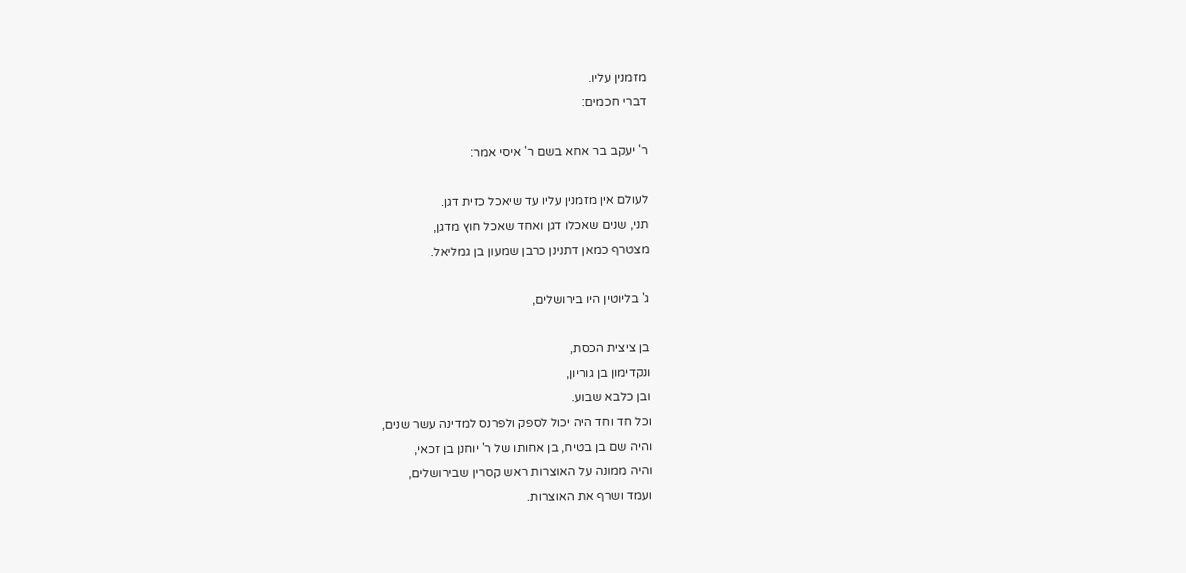מזמנין עליו.
דברי חכמים:

ר' יעקב בר אחא בשם ר' איסי אמר:

לעולם אין מזמנין עליו עד שיאכל כזית דגן.
תני, שנים שאכלו דגן ואחד שאכל חוץ מדגן,
מצטרף כמאן דתנינן כרבן שמעון בן גמליאל.

ג' בליוטין היו בירושלים,

בן ציצית הכסת,
ונקדימון בן גוריון,
ובן כלבא שבוע.
וכל חד וחד היה יכול לספק ולפרנס למדינה עשר שנים,
והיה שם בן בטיח, בן אחותו של ר' יוחנן בן זכאי,
והיה ממונה על האוצרות ראש קסרין שבירושלים,
ועמד ושרף את האוצרות.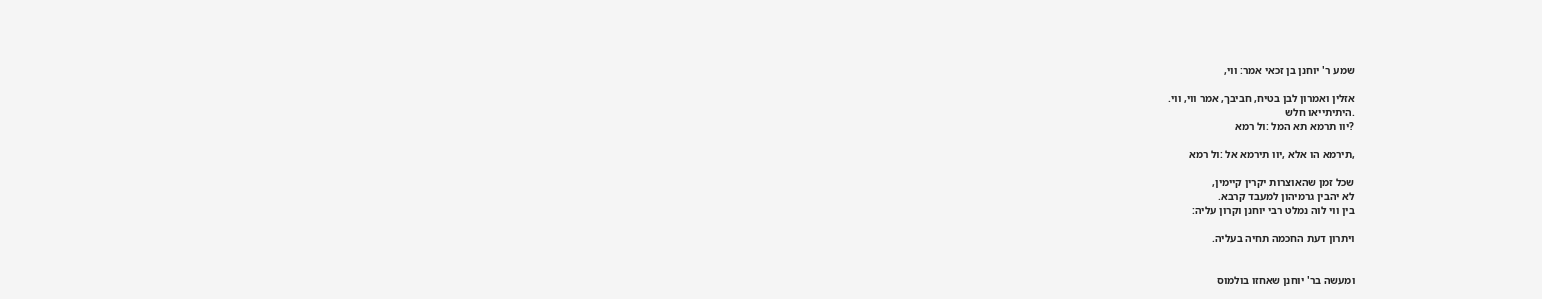שמע ר' יוחנן בן זכאי אמר: ווי,

אזלין ואמרון לבן בטיח, חביבך, אמר ווי, ווי.
.היתיתייאו חלש
?יוו תרמא תא המל :ול רמא

,תירמא הו אלא ,יוו תירמא אל :ול רמא

שכל זמן שהאוצרות יקרין קיימין,
לא יהבין גרמיהון למעבד קרבא.
בין ווי לוה נמלט רבי יוחנן וקרון עליה:

ויתרון דעת החכמה תחיה בעליה.


ומעשה בר' יוחנן שאחזו בולמוס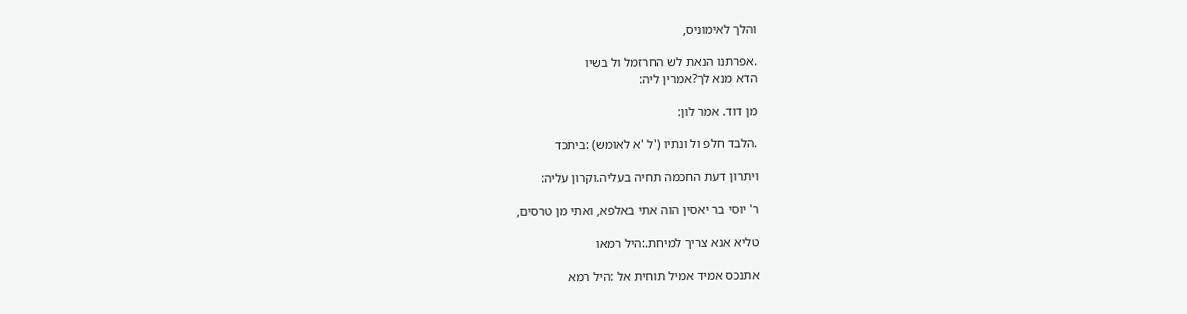והלך לאימוניס,

.אפרתנו הנאת לש החרזמל ול בשיו
הדא מנא לך?אמרין ליה:

מן דוד. אמר לון:

.הלבד חלפ ול ונתיו ('ל 'א לאומש) :ביתכד

ויתרון דעת החכמה תחיה בעליה.וקרון עליה:

ר' יוסי בר יאסין הוה אתי באלפא, ואתי מן טרסים,

טליא אנא צריך למיחת.:היל רמאו

אתנכס אמיד אמיל תוחית אל :היל רמא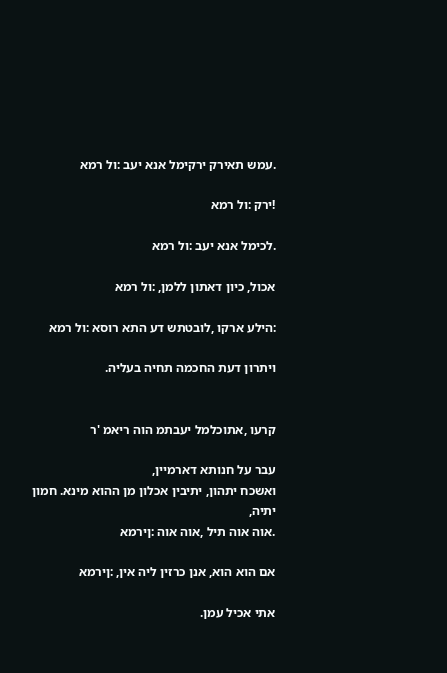.עמש תאירק ירקימל אנא יעב :ול רמא

!ירק :ול רמא

.לכימל אנא יעב :ול רמא

אכול, כיון דאתון ללמן, :ול רמא

:הילע ארקו ,לובטתש דע התא רוסא :ול רמא

ויתרון דעת החכמה תחיה בעליה.


קרעו ,אתוכלמל יעבתמ הוה ריאמ 'ר

עבר על חנותא דארמיין,
ואשכח יתהון, יתיבין אכלון מן ההוא מינא. חמון יתיה,
.אוה אוה תיל ,אוה אוה :ןירמא

אם הוא הוא, אנן כרזין ליה אין, :ןירמא

אתי אכיל עמן.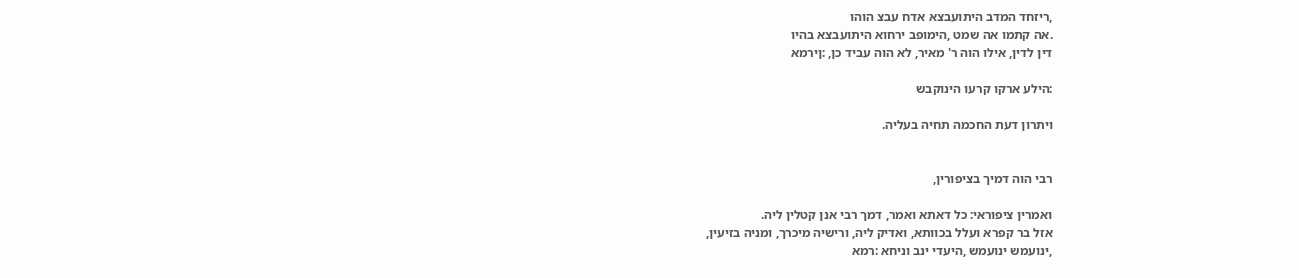,ריזחד המדב היתועבצא אדח עבצ הוהו
.אה קתמו אה שמט ,הימופב ירחוא היתועבצא בהיו
דין לדין, אילו הוה ר' מאיר, לא הוה עביד כן, :ןירמא

:הילע ארקו קרעו הינוקבש

ויתרון דעת החכמה תחיה בעליה.


רבי הוה דמיך בציפורין,

ואמרין ציפוראי: כל דאתא ואמר, דמך רבי אנן קטלין ליה.
אזל בר קפרא ועלל בכוותא, ואדיק ליה, ורישיה מיכרך, ומניה בזיעין,
,ינועמש ינועמש ,היעדי ינב וניחא :רמא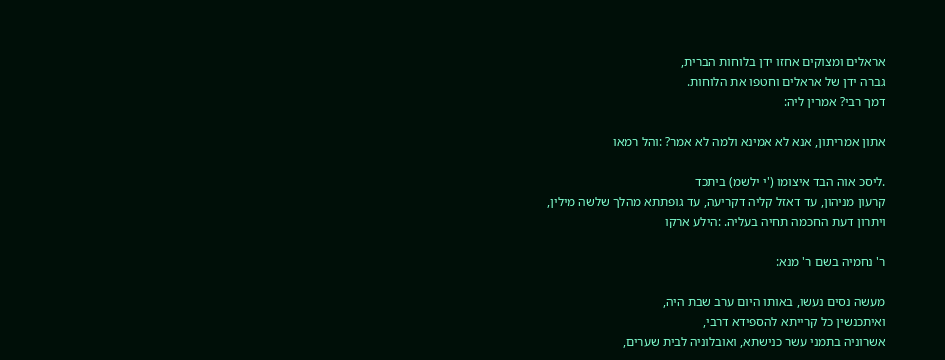אראלים ומצוקים אחזו ידן בלוחות הברית,
גברה ידן של אראלים וחטפו את הלוחות.
דמך רבי? אמרין ליה:

אתון אמריתון, אנא לא אמינא ולמה לא אמר? :והל רמאו

.ליסכ אוה הבד איצומו ('י ילשמ) ביתכד
קרעון מניהון, עד דאזל קליה דקריעה, עד גופתתא מהלך שלשה מילין,
ויתרון דעת החכמה תחיה בעליה. :הילע ארקו

ר' נחמיה בשם ר' מנא:

מעשה נסים נעשו, באותו היום ערב שבת היה,
ואיתכנשין כל קרייתא להספידא דרבי,
אשרוניה בתמני עשר כנישתא, ואובלוניה לבית שערים,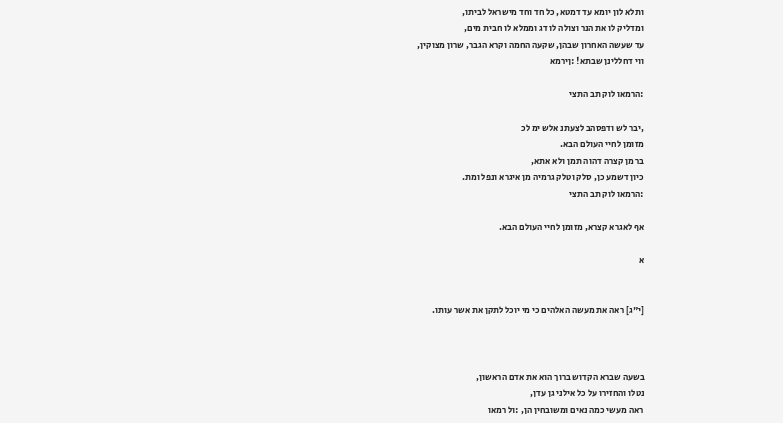ותלא לון יומא עד דמטא, כל חד וחד מישראל לביתו,
ומדליק לו את הנר וצולה לו דג וממלא לו חבית מים,
עד שעשה האחרון שבהן, שקעה החמה וקרא הגבר, שרון מצוקין,
ווי דחללינן שבתא! :ןירמא

:הרמאו לוק תב התצי

,יבר לש ודפסהב לצעתנ אלש ימ לכ
מזומן לחיי העולם הבא.
בר מן קצרה דהוה תמן ולא אתא,
כיון דשמע כן, סלק וטלק גרמיה מן איגרא ונפל ומת.
:הרמאו לוק תב התצי

אף לאגרא קצרא, מזומן לחיי העולם הבא.

א


[י"ג] ראה את מעשה האלהים כי מי יוכל לתקן את אשר עותו.



בשעה שברא הקדוש ברוך הוא את אדם הראשון,
נטלו והחזירו על כל אילני גן עדן,
ראה מעשי כמה נאים ומשובחין הן, :ול רמאו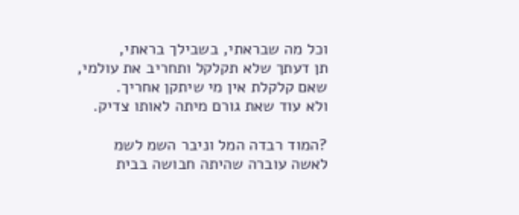וכל מה שבראתי, בשבילך בראתי,
תן דעתך שלא תקלקל ותחריב את עולמי,
שאם קלקלת אין מי שיתקן אחריך.
ולא עוד שאת גורם מיתה לאותו צדיק.

?המוד רבדה המל וניבר השמ לשמ
לאשה עוברה שהיתה חבושה בבית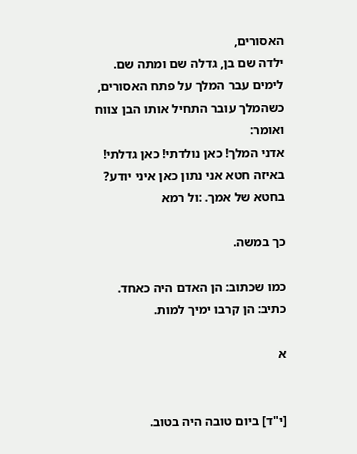האסורים,
ילדה שם בן, גדלה שם ומתה שם.
לימים עבר המלך על פתח האסורים,
כשהמלך עובר התחיל אותו הבן צווח ואומר:
אדני המלך! כאן נולדתי! כאן גדלתי!
באיזה חטא אני נתון כאן איני יודע?
בחטא של אמך. :ול רמא

כך במשה.

כמו שכתוב: הן האדם היה כאחד.
כתיב: הן קרבו ימיך למות.

א


[י"ד] ביום טובה היה בטוב.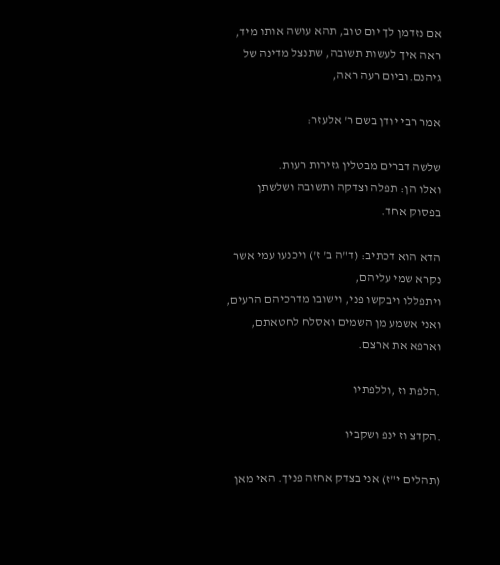אם נזדמן לך יום טוב, תהא עושה אותו מיד,
ראה איך לעשות תשובה, שתנצל מדינה של גיהנם.וביום רעה ראה,

אמר רבי יודן בשם ר' אלעזר:

שלשה דברים מבטלין גזירות רעות.
ואלו הן: תפלה וצדקה ותשובה ושלשתן בפסוק אחד.

הדא הוא דכתיב: (ד"ה ב' ז') ויכנעו עמי אשר נקרא שמי עליהם,
ויתפללו ויבקשו פני, וישובו מדרכיהם הרעים,
ואני אשמע מן השמים ואסלח לחטאתם, וארפא את ארצם.

.הלפת וז ,וללפתיו

.הקדצ וז ינפ ושקביו

(תהלים י"ז) אני בצדק אחזה פניך. האי מאן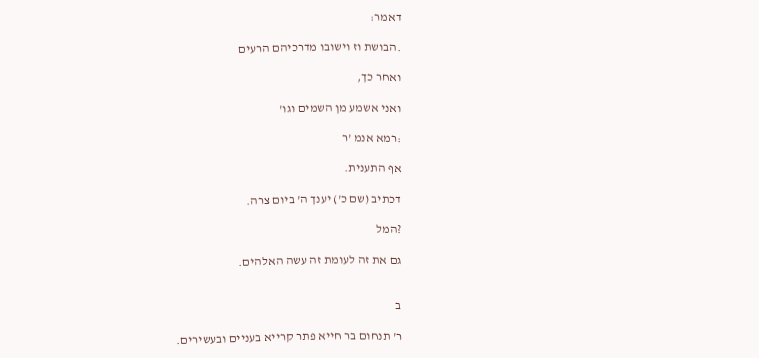דאמר:

.הבושת וז וישובו מדרכיהם הרעים

ואחר כך,

ואני אשמע מן השמים וגו'

:רמא אנמ 'ר

אף התענית.

דכתיב (שם כ') יענך ה' ביום צרה.

?המל

גם את זה לעומת זה עשה האלהים.


ב

ר' תנחום בר חייא פתר קרייא בעניים ובעשירים.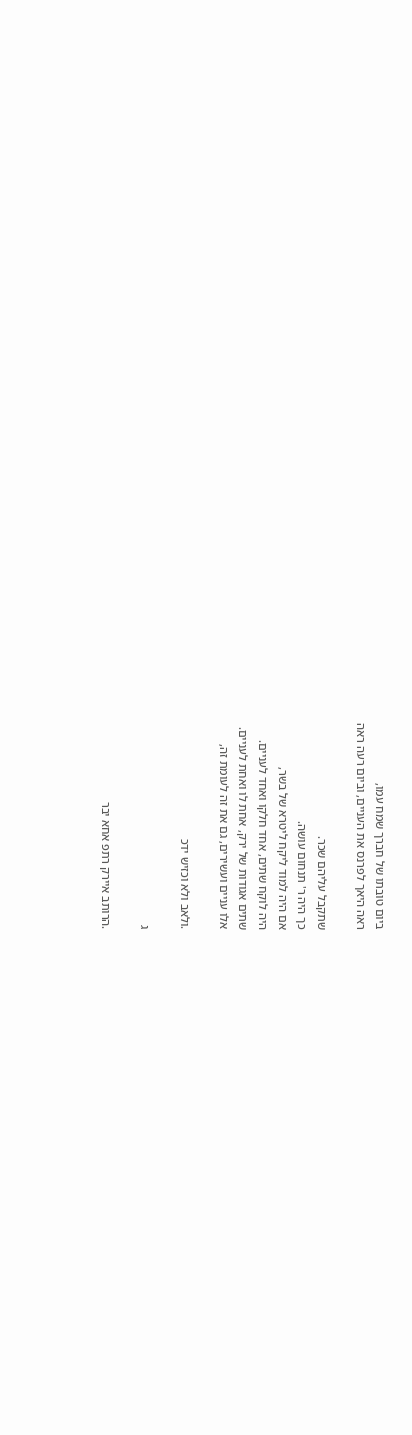ביום טובתו של חברך שמח עמו,
ראה היאך לפרנס את העניים, וביום רעה ראה

שתקבל עליהם שכר.
כך היה ר' תנחום עושה.
אם היה למוד ליקח ליטרא של בשר,
היה לוקח שתים, אחד חלקו ואחד לעניים.
שתים אגודות של ירק, אחת לו ואחת לעניים.
אלו עניים ועשירים, גם את זה לעומת זה,

.ולאב ולא וכזיש ידכ

ג

.הרותב איירק רתפ אחא יבר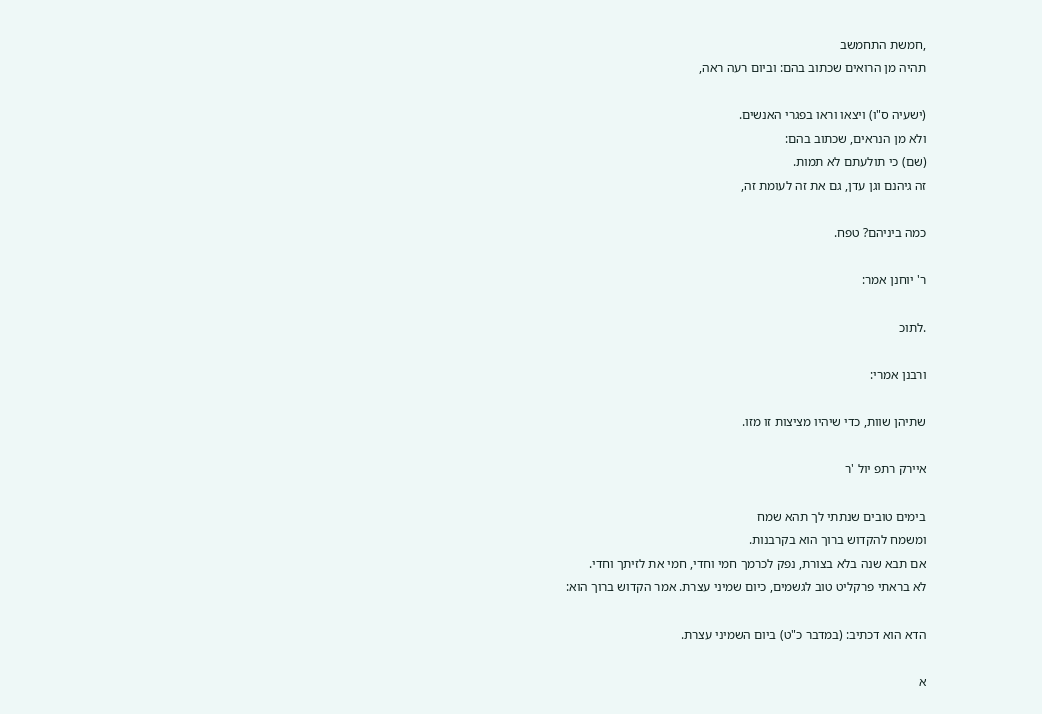,חמשת התחמשב
תהיה מן הרואים שכתוב בהם: וביום רעה ראה,

(ישעיה ס"ו) ויצאו וראו בפגרי האנשים.
ולא מן הנראים, שכתוב בהם:
(שם) כי תולעתם לא תמות.
זה גיהנם וגן עדן, גם את זה לעומת זה,

כמה ביניהם? טפח.

ר' יוחנן אמר:

.לתוכ

ורבנן אמרי:

שתיהן שוות, כדי שיהיו מציצות זו מזו.

איירק רתפ יול 'ר

בימים טובים שנתתי לך תהא שמח
ומשמח להקדוש ברוך הוא בקרבנות.
אם תבא שנה בלא בצורת, נפק לכרמך חמי וחדי, חמי את לזיתך וחדי.
לא בראתי פרקליט טוב לגשמים, כיום שמיני עצרת. אמר הקדוש ברוך הוא:

הדא הוא דכתיב: (במדבר כ"ט) ביום השמיני עצרת.

א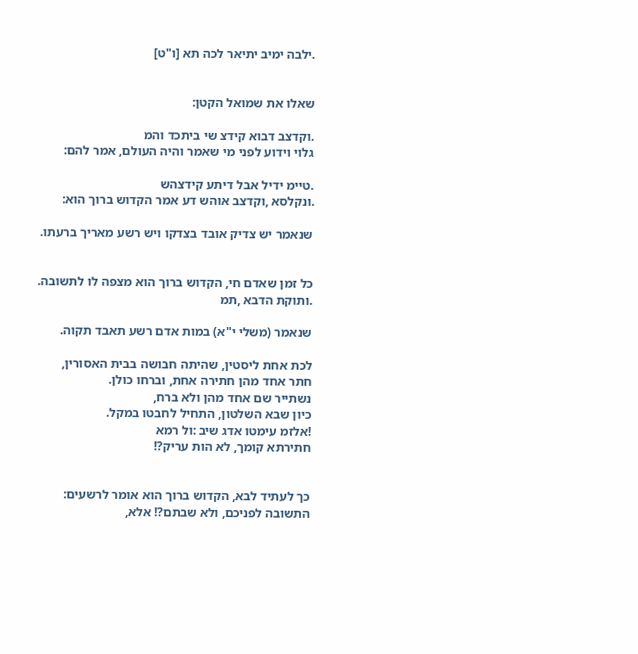.ילבה ימיב יתיאר לכה תא [ו"ט]


שאלו את שמואל הקטן:

.וקדצב דבוא קידצ שי ביתכד והמ
גלוי וידוע לפני מי שאמר והיה העולם, אמר להם:

.טיימ ידיל אבל דיתע קידצהש
.ונקלסא ,וקדצב אוהש דע אמר הקדוש ברוך הוא:

שנאמר יש צדיק אובד בצדקו ויש רשע מאריך ברעתו.


כל זמן שאדם חי, הקדוש ברוך הוא מצפה לו לתשובה.
.ותוקת הדבא ,תמ

שנאמר (משלי י"א) במות אדם רשע תאבד תקוה.

לכת אחת ליסטין, שהיתה חבושה בבית האסורין,
חתר אחד מהן חתירה אחת, וברחו כולן.
נשתייר שם אחד מהן ולא ברח,
כיון שבא השלטון, התחיל לחבטו במקל.
!אלזמ עימטו אדג שיב :ול רמא
חתירתא קומך, לא הות עריק?!


כך לעתיד לבא, הקדוש ברוך הוא אומר לרשעים:
התשובה לפניכם, ולא שבתם?! אלא,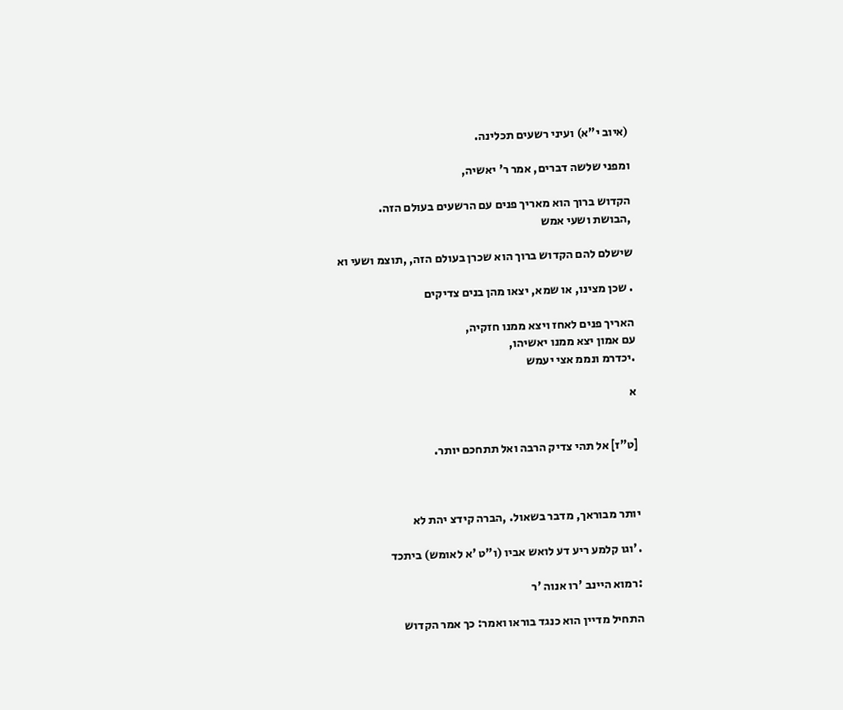(איוב י"א) ועיני רשעים תכלינה.

ומפני שלשה דברים, אמר ר' יאשיה,

הקדוש ברוך הוא מאריך פנים עם הרשעים בעולם הזה.
,הבושת ושעי אמש

שישלם להם הקדוש ברוך הוא שכרן בעולם הזה, ,תוצמ ושעי וא

. שכן מצינו, או שמא, יצאו מהן בנים צדיקים

האריך פנים לאחז ויצא ממנו חזקיה,
עם אמון יצא ממנו יאשיהו,
.יכדרמ ונממ אצי יעמש

א


[ט"ז] אל תהי צדיק הרבה ואל תתחכם יותר.



יותר מבוראך, מדבר בשאול. ,הברה קידצ יהת לא

.'וגו קלמע ריע דע לואש אביו (ו"ט 'א לאומש) ביתכד

:רמוא היינב 'רו אנוה 'ר

התחיל מדיין הוא כנגד בוראו ואמר: כך אמר הקדוש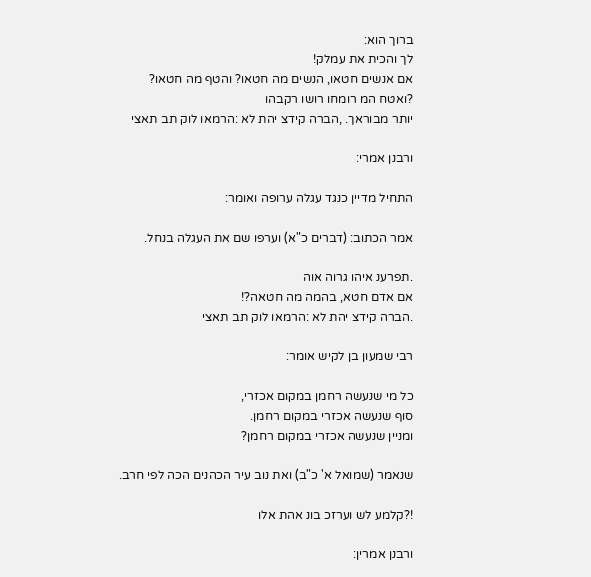ברוך הוא:
לך והכית את עמלק!
אם אנשים חטאו, הנשים מה חטאו? והטף מה חטאו?
?ואטח המ רומחו רושו רקבהו
יותר מבוראך. ,הברה קידצ יהת לא :הרמאו לוק תב תאצי

ורבנן אמרי:

התחיל מדיין כנגד עגלה ערופה ואומר:

אמר הכתוב: (דברים כ"א) וערפו שם את העגלה בנחל.

.תפרענ איהו גרוה אוה
אם אדם חטא, בהמה מה חטאה?!
.הברה קידצ יהת לא :הרמאו לוק תב תאצי

רבי שמעון בן לקיש אומר:

כל מי שנעשה רחמן במקום אכזרי,
סוף שנעשה אכזרי במקום רחמן.
ומניין שנעשה אכזרי במקום רחמן?

שנאמר (שמואל א' כ"ב) ואת נוב עיר הכהנים הכה לפי חרב.

!?קלמע לש וערזכ בונ אהת אלו

ורבנן אמרין: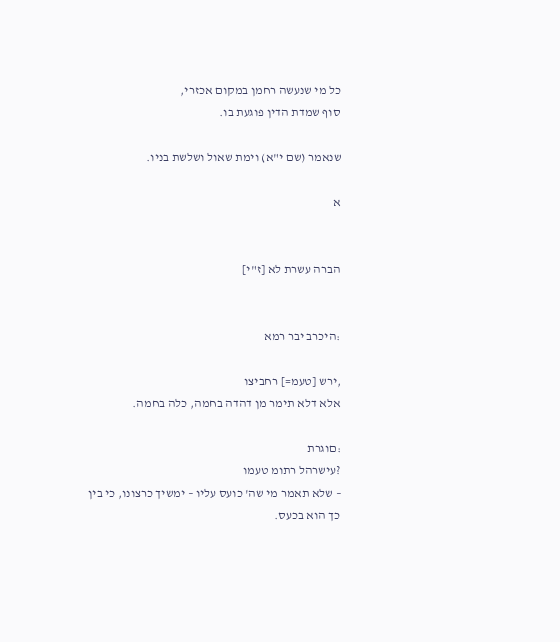כל מי שנעשה רחמן במקום אכזרי,
סוף שמדת הדין פוגעת בו.

שנאמר (שם י"א) וימת שאול ושלשת בניו.

א


הברה עשרת לא [ז"י]


:היכרב יבר רמא

,ירש [טעמ=] רחביצו
אלא דלא תימר מן דהדה בחמה, כלה בחמה.

:םוגרת
?עישרהל רתומ טעמו
– שלא תאמר מי שה' כועס עליו – ימשיך כרצונו, כי בין כך הוא בכעס.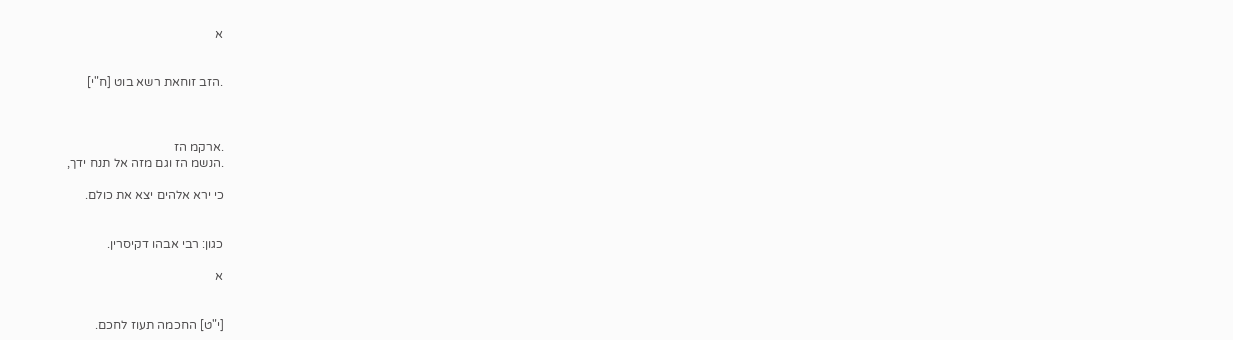א


.הזב זוחאת רשא בוט [ח"י]



.ארקמ הז
.הנשמ הז וגם מזה אל תנח ידך,

כי ירא אלהים יצא את כולם.


כגון: רבי אבהו דקיסרין.

א


[י"ט] החכמה תעוז לחכם.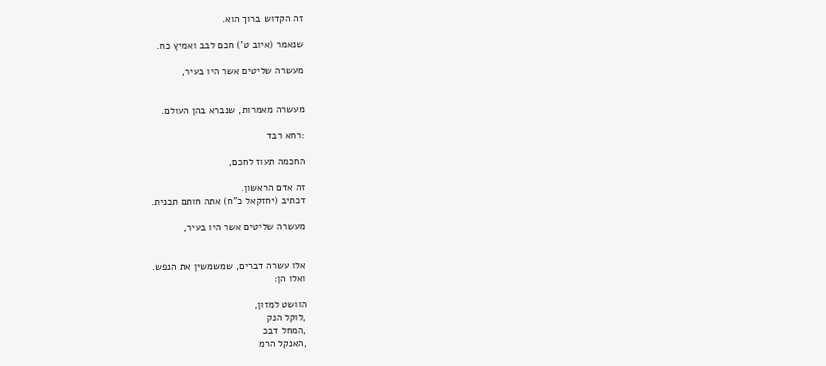זה הקדוש ברוך הוא.

שנאמר (איוב ט') חכם לבב ואמיץ כח.

מעשרה שליטים אשר היו בעיר,


מעשרה מאמרות, שנברא בהן העולם.

:רחא רבד

החכמה תעוז לחכם,

זה אדם הראשון.
דכתיב (יחזקאל כ"ח) אתה חותם תכנית.

מעשרה שליטים אשר היו בעיר,


אלו עשרה דברים, שמשמשין את הנפש.
ואלו הן:

הוושט למזון,
,לוקל הנק
,המחל דבכ
,האנקל הרמ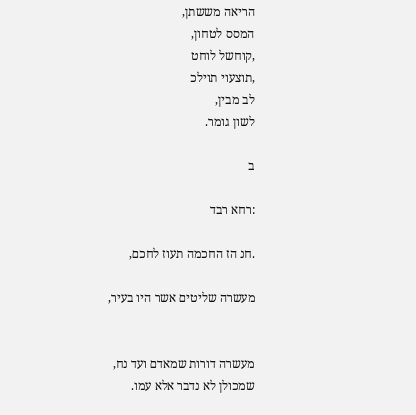הריאה מששתן,
המסס לטחון,
,קוחשל לוחט
,תוצעוי תוילכ
לב מבין,
לשון גומר.

ב

:רחא רבד

.חנ הז החכמה תעוז לחכם,

מעשרה שליטים אשר היו בעיר,


מעשרה דורות שמאדם ועד נח,
שמכולן לא נדבר אלא עמו.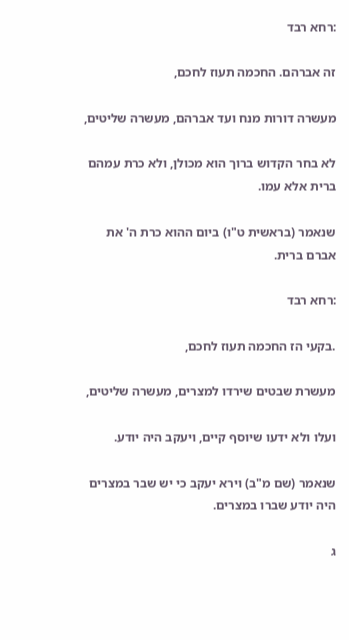:רחא רבד

זה אברהם. החכמה תעוז לחכם,

מעשרה דורות מנח ועד אברהם, מעשרה שליטים,

לא בחר הקדוש ברוך הוא מכולן, ולא כרת עמהם ברית אלא עמו.

שנאמר (בראשית ט"ו) ביום ההוא כרת ה' את אברם ברית.

:רחא רבד

.בקעי הז החכמה תעוז לחכם,

מעשרת שבטים שירדו למצרים, מעשרה שליטים,

ועלו ולא ידעו שיוסף קיים, ויעקב היה יודע.

שנאמר (שם מ"ב) וירא יעקב כי יש שבר במצרים היה יודע שברו במצרים.

ג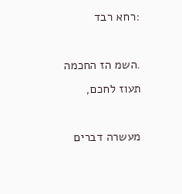:רחא רבד

.השמ הז החכמה תעוז לחכם,

מעשרה דברים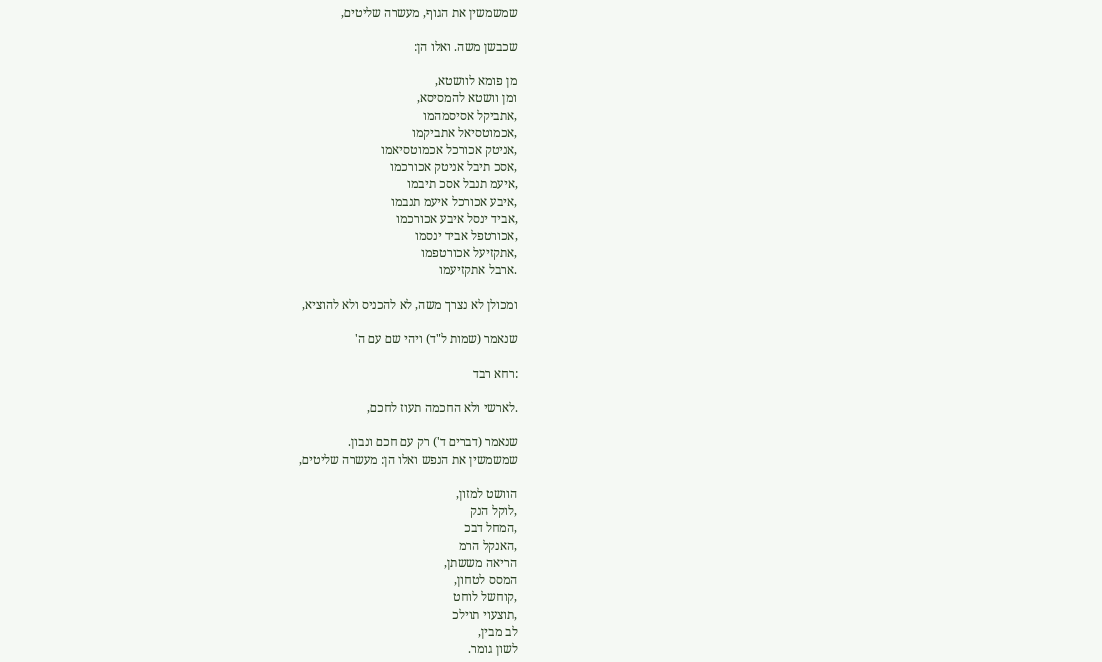שמשמשין את הגוף, מעשרה שליטים,

שכבשן משה. ואלו הן:

מן פומא לוושטא,
ומן וושטא להמסיסא,
,אתביקל אסיסמהמו
,אכמוטסיאל אתביקמו
,אניטק אכורכל אכמוטסיאמו
,אסכ תיבל אניטק אכורכמו
,איעמ תנבל אסכ תיבמו
,איבע אכורכל איעמ תנבמו
,אביד ינסל איבע אכורכמו
,אכורטפל אביד ינסמו
,אתקזיעל אכורטפמו
.ארבל אתקזיעמו

ומכולן לא נצרך משה, לא להכניס ולא להוציא,

שנאמר (שמות ל"ד) ויהי שם עם ה'

:רחא רבד

.לארשי ולא החכמה תעוז לחכם,

שנאמר (דברים ד') רק עם חכם ונבון.
שמשמשין את הנפש ואלו הן: מעשרה שליטים,

הוושט למזון,
,לוקל הנק
,המחל דבכ
,האנקל הרמ
הריאה מששתן,
המסס לטחון,
,קוחשל לוחט
,תוצעוי תוילכ
לב מבין,
לשון גומר.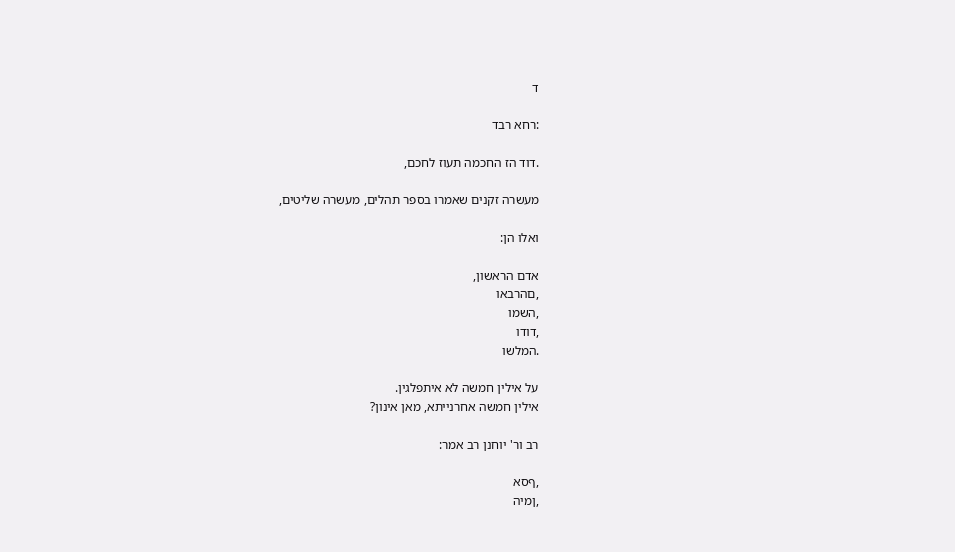ד

:רחא רבד

.דוד הז החכמה תעוז לחכם,

מעשרה זקנים שאמרו בספר תהלים, מעשרה שליטים,

ואלו הן:

אדם הראשון,
,םהרבאו
,השמו
,דודו
.המלשו

על אילין חמשה לא איתפלגין.
אילין חמשה אחרנייתא, מאן אינון?

רב ור' יוחנן רב אמר:

,ףסא
,ןמיה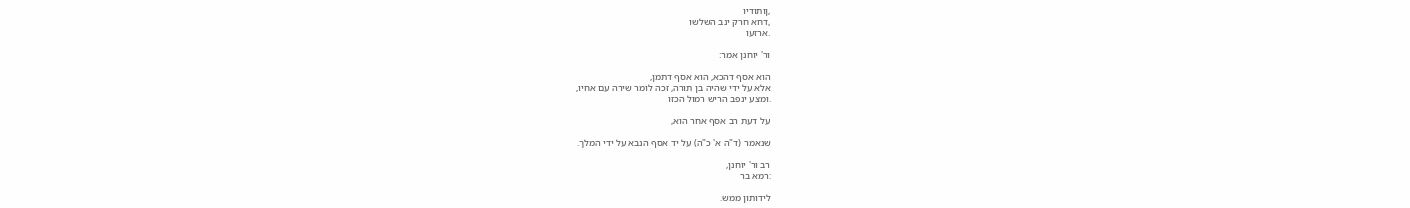,ןותודיו
,דחא חרק ינב השלשו
.ארזעו

ור' יוחנן אמר:

הוא אסף דהכא, הוא אסף דתמן,
אלא על ידי שהיה בן תורה, זכה לומר שירה עם אחיו,
.ומצע ינפב הריש רמול הכזו

על דעת רב אסף אחר הוא,

שנאמר (ד"ה א' כ"ה) על יד אסף הנבא על ידי המלך.

רב ור' יוחנן,
:רמא בר

לידותון ממש.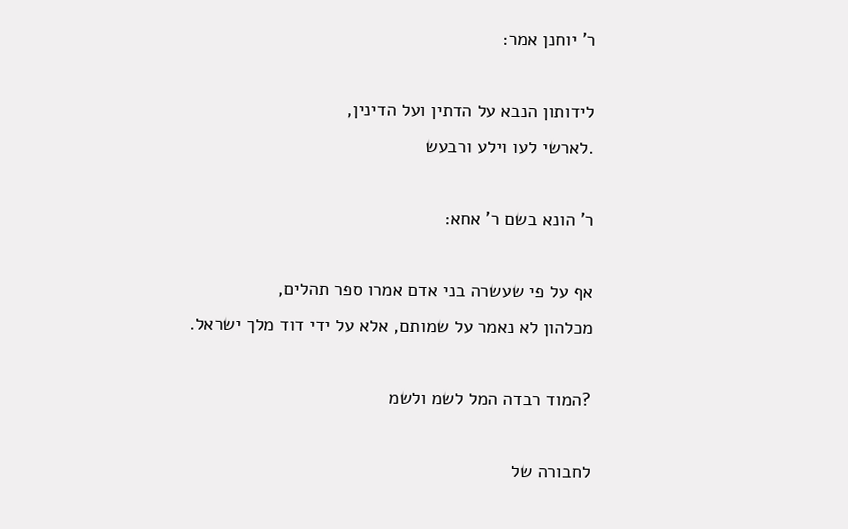ר' יוחנן אמר:

לידותון הנבא על הדתין ועל הדינין,
.לארשי לעו וילע ורבעש

ר' הונא בשם ר' אחא:

אף על פי שעשרה בני אדם אמרו ספר תהלים,
מכלהון לא נאמר על שמותם, אלא על ידי דוד מלך ישראל.

?המוד רבדה המל לשמ ולשמ

לחבורה של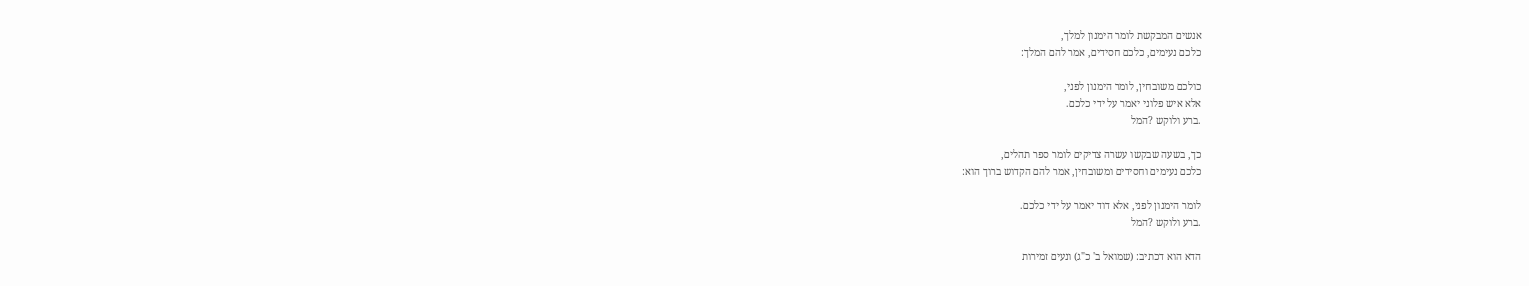אנשים המבקשת לומר הימנון למלך,
כלכם נעימים, כלכם חסידים, אמר להם המלך:

כולכם משובחין, לומר הימנון לפני,
אלא איש פלוני יאמר על ידי כלכם.
.ברע ולוקש ?המל

כך, בשעה שבקשו עשרה צדיקים לומר ספר תהלים,
כלכם נעימים וחסידים ומשובחין, אמר להם הקדוש ברוך הוא:

לומר הימנון לפני, אלא דוד יאמר על ידי כלכם.
.ברע ולוקש ?המל

הדא הוא דכתיב: (שמואל ב' כ"ג) ונעים זמירות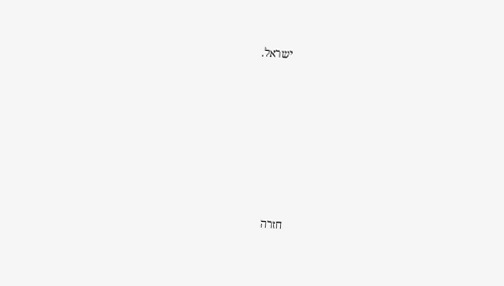ישראל.












חזרה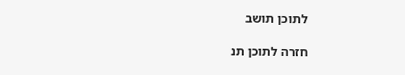לתוכן תושב

חזרה לתוכן תנ